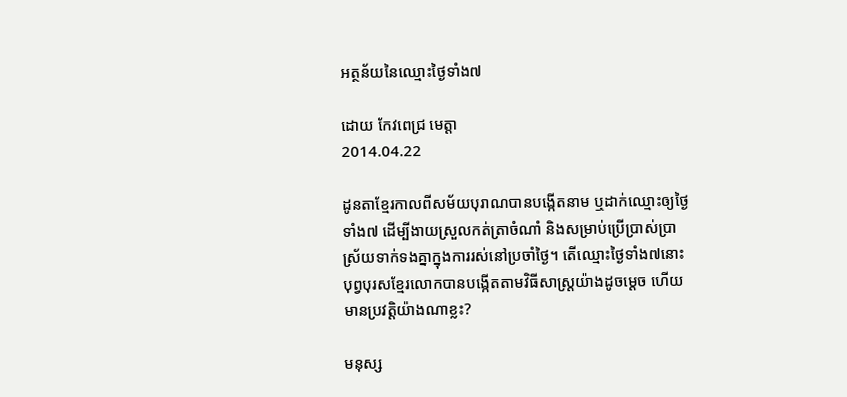អត្ថន័យនៃឈ្មោះថ្ងៃទាំង៧

ដោយ កែវពេជ្រ មេត្តា
2014.04.22

ដូនតាខ្មែរកាលពីសម័យបុរាណបានបង្កើតនាម ឬដាក់ឈ្មោះឲ្យថ្ងៃទាំង៧ ដើម្បីងាយស្រួលកត់ត្រាចំណាំ និងសម្រាប់ប្រើប្រាស់ប្រាស្រ័យទាក់ទងគ្នាក្នុងការរស់នៅប្រចាំថ្ងៃ។ តើឈ្មោះថ្ងៃទាំង៧នោះ បុព្វបុរសខ្មែរលោកបានបង្កើតតាមវិធីសាស្ត្រយ៉ាងដូចម្ដេច ហើយមានប្រវត្តិយ៉ាងណាខ្លះ?

មនុស្ស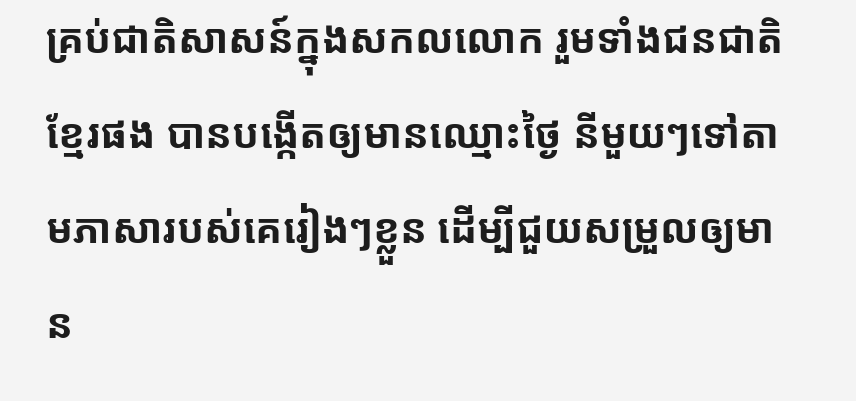គ្រប់ជាតិសាសន៍ក្នុងសកលលោក រួមទាំងជនជាតិខ្មែរផង បានបង្កើតឲ្យមានឈ្មោះថ្ងៃ នីមួយៗទៅតាមភាសារបស់គេរៀងៗខ្លួន ដើម្បីជួយសម្រួលឲ្យមាន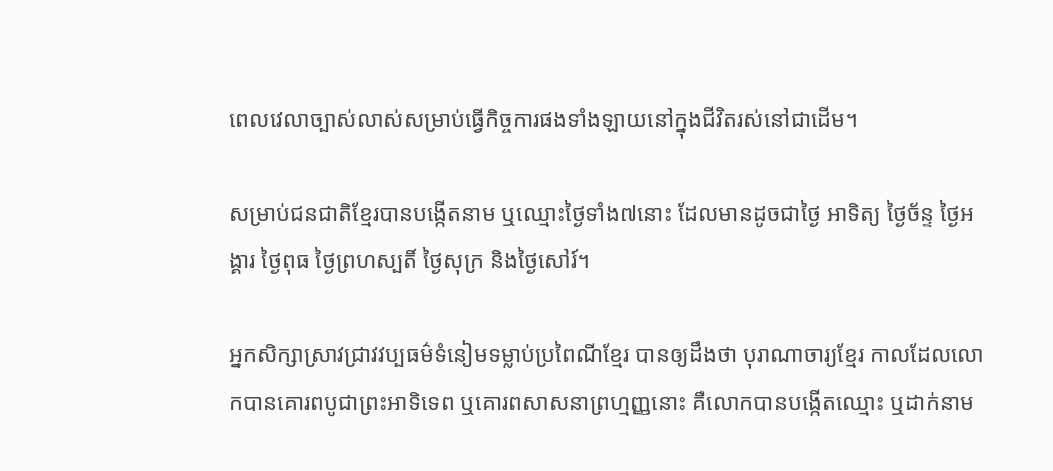ពេលវេលាច្បាស់លាស់សម្រាប់ធ្វើកិច្ចការផងទាំងឡាយនៅក្នុងជីវិតរស់នៅជាដើម។

សម្រាប់ជនជាតិខ្មែរបានបង្កើតនាម ឬឈ្មោះថ្ងៃទាំង៧នោះ ដែលមានដូចជាថ្ងៃ អាទិត្យ ថ្ងៃច័ន្ទ ថ្ងៃអង្គារ ថ្ងៃពុធ ថ្ងៃព្រហស្បតិ៍ ថ្ងៃសុក្រ និងថ្ងៃសៅរ៍។

អ្នកសិក្សាស្រាវជ្រាវវប្បធម៌ទំនៀមទម្លាប់ប្រពៃណីខ្មែរ បានឲ្យដឹងថា បុរាណាចារ្យខ្មែរ កាលដែលលោកបានគោរពបូជាព្រះអាទិទេព ឬគោរពសាសនាព្រហ្មញ្ញនោះ គឺលោកបានបង្កើតឈ្មោះ ឬដាក់នាម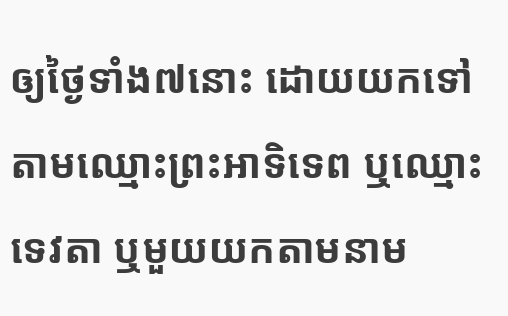ឲ្យថ្ងៃទាំង៧នោះ ដោយយកទៅតាមឈ្មោះព្រះអាទិទេព ឬឈ្មោះទេវតា ឬមួយយកតាមនាម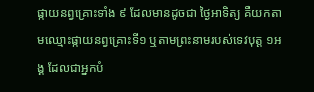ផ្កាយនព្វគ្រោះទាំង ៩ ដែលមានដូចជា ថ្ងៃអាទិត្យ គឺយកតាមឈ្មោះផ្កាយនព្វគ្រោះទី១ ឬតាមព្រះនាមរបស់ទេវបុត្ត ១អង្គ ដែលជាអ្នកបំ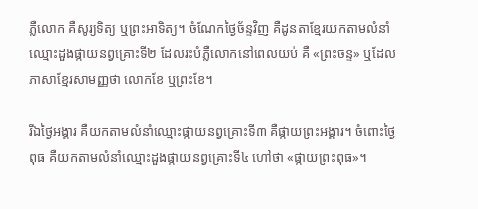ភ្លឺលោក គឺសូរ្យទិត្យ ឬព្រះអាទិត្យ។ ចំណែកថ្ងៃច័ន្ទវិញ គឺដូនតាខ្មែរយកតាមលំនាំឈ្មោះដួងផ្កាយនព្វគ្រោះទី២ ដែលរះបំភ្លឺលោកនៅពេលយប់ គឺ «ព្រះចន្ទ» ឬដែលភាសាខ្មែរសាមញ្ញថា លោកខែ ឬព្រះខែ។

រីឯថ្ងៃអង្គារ គឺយកតាមលំនាំឈ្មោះផ្កាយនព្វគ្រោះទី៣ គឺផ្កាយព្រះអង្គារ។ ចំពោះថ្ងៃពុធ គឺយកតាមលំនាំឈ្មោះដួងផ្កាយនព្វគ្រោះទី៤ ហៅថា «ផ្កាយព្រះពុធ»។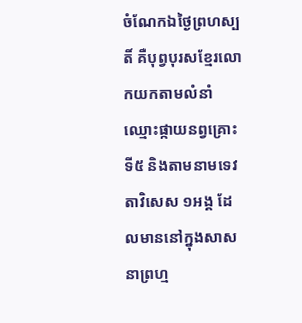ចំណែកឯថ្ងៃព្រហស្បតិ៍ គឺបុព្វបុរសខ្មែរលោកយកតាមលំនាំឈ្មោះផ្កាយនព្វគ្រោះទី៥ និងតាមនាមទេវតាវិសេស ១អង្គ ដែលមាននៅក្នុងសាសនាព្រហ្ម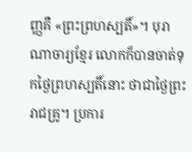ញ្ញគឺ «ព្រះព្រហស្បតិ៍»។ បុរាណាចារ្យខ្មែរ លោកក៏បានចាត់ទុកថ្ងៃព្រហស្បតិ៍នោះ ថាជាថ្ងៃព្រះរាជគ្រូ។ ប្រការ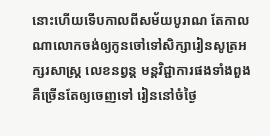នោះហើយទើបកាលពីសម័យបូរាណ តែកាលណាលោកចង់ឲ្យកូនចៅទៅសិក្សារៀនសូត្រអក្សរសាស្ត្រ លេខនព្វន្ត មន្តវិជ្ជាការផងទាំងពួង គឺច្រើនតែឲ្យចេញទៅ រៀននៅចំថ្ងៃ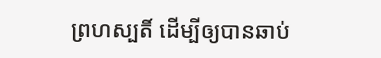ព្រហស្បតិ៍ ដើម្បីឲ្យបានឆាប់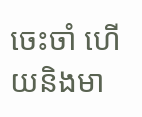ចេះចាំ ហើយនិងមា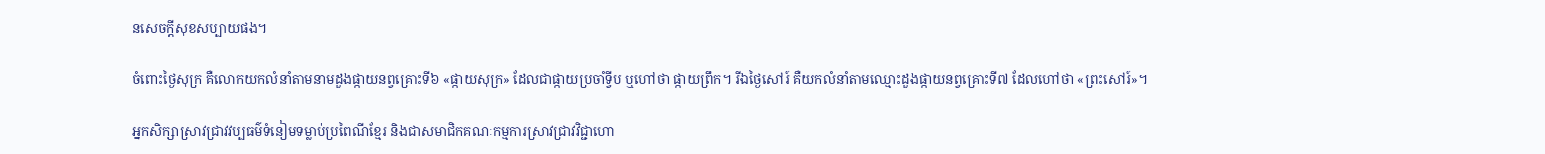នសេចក្ដីសុខសប្បាយផង។

ចំពោះថ្ងៃសុក្រ គឺលោកយកលំនាំតាមនាមដួងផ្កាយនព្វគ្រោះទី៦ «ផ្កាយសុក្រ» ដែលជាផ្កាយប្រចាំទ្វីប ឬហៅថា ផ្កាយព្រឹក។ រីឯថ្ងៃសៅរ៍ គឺយកលំនាំតាមឈ្មោះដួងផ្កាយនព្វគ្រោះទី៧ ដែលហៅថា «ព្រះសៅរ៍»។

អ្នកសិក្សាស្រាវជ្រាវវប្បធម៌ទំនៀមទម្លាប់ប្រពៃណីខ្មែរ និងជាសមាជិកគណៈកម្មការស្រាវជ្រាវវិជ្ជាហោ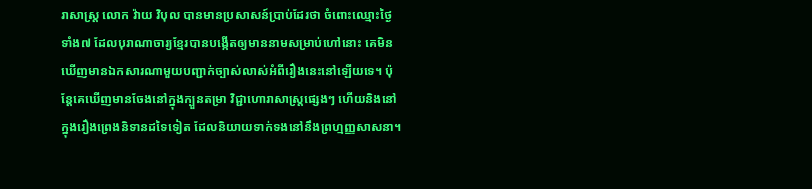រាសាស្ត្រ លោក វ៉ាយ វិបុល បានមានប្រសាសន៍ប្រាប់ដែរថា ចំពោះឈ្មោះថ្ងៃទាំង៧ ដែលបុរាណាចារ្យខ្មែរបានបង្កើតឲ្យមាននាមសម្រាប់ហៅនោះ គេមិនឃើញមានឯកសារណាមួយបញ្ជាក់ច្បាស់លាស់អំពីរឿងនេះនៅឡើយទេ។ ប៉ុន្តែគេឃើញមានចែងនៅក្នុងក្បួនតម្រា វិជ្ជាហោរាសាស្ត្រផ្សេងៗ ហើយនិងនៅក្នុងរឿងព្រេងនិទានដទៃទៀត ដែលនិយាយទាក់ទងនៅនឹងព្រហ្មញ្ញសាសនា។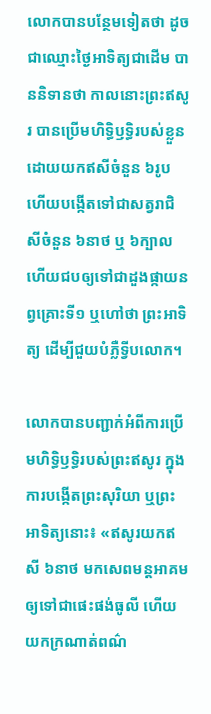លោកបានបន្ថែមទៀតថា ដូចជាឈ្មោះថ្ងៃអាទិត្យជាដើម បាននិទានថា កាលនោះព្រះឥសូរ បានប្រើមហិទ្ធិឫទ្ធិរបស់ខ្លួនដោយយកឥសីចំនួន ៦រូប ហើយបង្កើតទៅជាសត្វរាជិសីចំនួន ៦នាថ ឬ ៦ក្បាល ហើយជបឲ្យទៅជាដួងផ្កាយនព្វគ្រោះទី១ ឬហៅថា ព្រះអាទិត្យ ដើម្បីជួយបំភ្លឺទ្វីបលោក។

លោកបានបញ្ជាក់អំពីការប្រើមហិទ្ធិឫទ្ធិរបស់ព្រះឥសូរ ក្នុងការបង្កើតព្រះសុរិយា ឬព្រះអាទិត្យនោះ៖ «ឥសូរយកឥសី ៦នាថ មកសេពមន្តអាគមឲ្យទៅជាផេះផង់ធូលី ហើយយកក្រណាត់ពណ៌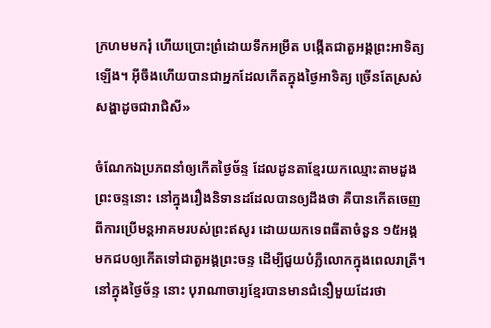ក្រហមមករុំ ហើយប្រោះព្រំដោយទឹកអម្រឹត បង្កើតជាតួអង្គព្រះអាទិត្យឡើង។ អ៊ីចឹងហើយបានជាអ្នកដែលកើតក្នុងថ្ងៃអាទិត្យ ច្រើនតែស្រស់ សង្ហាដូចជារាជិសី»

ចំណែកឯប្រភពនាំឲ្យកើតថ្ងៃច័ន្ទ ដែលដូនតាខ្មែរយកឈ្មោះតាមដួងព្រះចន្ទនោះ នៅក្នុងរឿងនិទានដដែលបានឲ្យដឹងថា គឺបានកើតចេញពីការប្រើមន្តអាគមរបស់ព្រះឥសូរ ដោយយកទេពធីតាចំនួន ១៥អង្គ មកជបឲ្យកើតទៅជាតួអង្គព្រះចន្ទ ដើម្បីជួយបំភ្លឺលោកក្នុងពេលរាត្រី។ នៅក្នុងថ្ងៃច័ន្ទ នោះ បុរាណាចារ្យខ្មែរបានមានជំនឿមួយដែរថា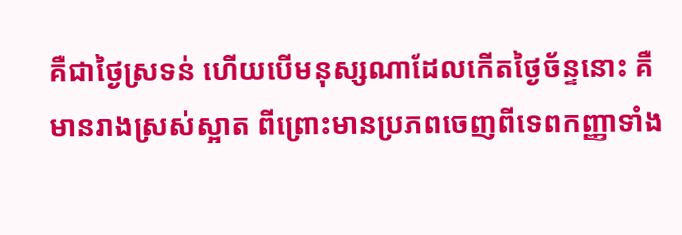គឺជាថ្ងៃស្រទន់ ហើយបើមនុស្សណាដែលកើតថ្ងៃច័ន្ទនោះ គឺមានរាងស្រស់ស្អាត ពីព្រោះមានប្រភពចេញពីទេពកញ្ញាទាំង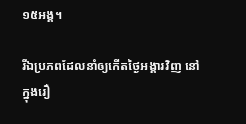១៥អង្គ។

រីឯប្រភពដែលនាំឲ្យកើតថ្ងៃអង្គារវិញ នៅក្នុងរឿ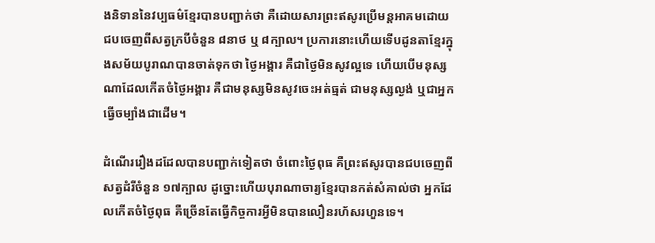ងនិទាននៃវប្បធម៌ខ្មែរបានបញ្ជាក់ថា គឺដោយសារព្រះឥសូរប្រើមន្តអាគមដោយជបចេញពីសត្វក្របីចំនួន ៨នាថ ឬ ៨ក្បាល។ ប្រការនោះហើយទើបដូនតាខ្មែរក្នុងសម័យបូរាណបានចាត់ទុកថា ថ្ងៃអង្គារ គឺជាថ្ងៃមិនសូវល្អទេ ហើយបើមនុស្សណាដែលកើតចំថ្ងៃអង្គារ គឺជាមនុស្សមិនសូវចេះអត់ធ្មត់ ជាមនុស្សល្ងង់ ឬជាអ្នកធ្វើចម្បាំងជាដើម។

ដំណើររឿងដដែលបានបញ្ជាក់ទៀតថា ចំពោះថ្ងៃពុធ គឺព្រះឥសូរបានជបចេញពីសត្វដំរីចំនួន ១៧ក្បាល ដូច្នោះហើយបុរាណាចារ្យខ្មែរបានកត់សំគាល់ថា អ្នកដែលកើតចំថ្ងៃពុធ គឺច្រើនតែធ្វើកិច្ចការអ្វីមិនបានលឿនរហ័សរហួនទេ។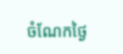ចំណែកថ្ងៃ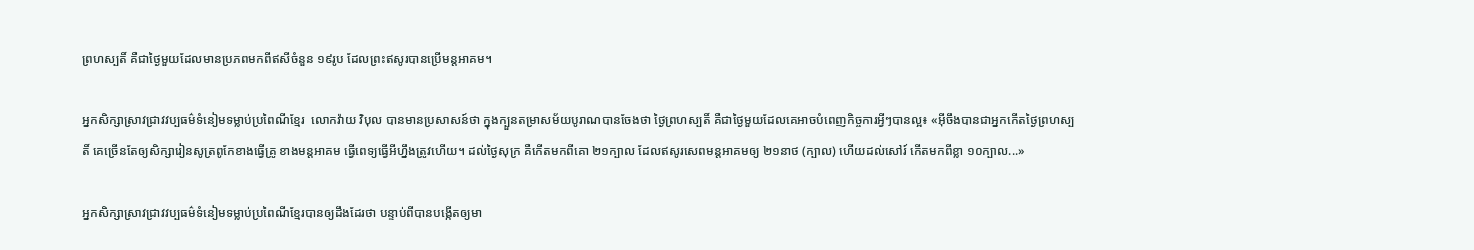ព្រហស្បតិ៍ គឺជាថ្ងៃមួយដែលមានប្រភពមកពីឥសីចំនួន ១៩រូប ដែលព្រះឥសូរបានប្រើមន្តអាគម។

អ្នកសិក្សាស្រាវជ្រាវវប្បធម៌ទំនៀមទម្លាប់ប្រពៃណីខ្មែរ  លោកវ៉ាយ វិបុល បានមានប្រសាសន៍ថា ក្នុងក្បួនតម្រាសម័យបូរាណបានចែងថា ថ្ងៃព្រហស្បតិ៍ គឺជាថ្ងៃមួយដែលគេអាចបំពេញកិច្ចការអ្វីៗបានល្អ៖ «អ៊ីចឹងបានជាអ្នកកើតថ្ងៃព្រហស្បតិ៍ គេច្រើនតែឲ្យសិក្សារៀនសូត្រពូកែខាងធ្វើគ្រូ ខាងមន្តអាគម ធ្វើពេទ្យធ្វើអីហ្នឹងត្រូវហើយ។ ដល់ថ្ងៃសុក្រ គឺកើតមកពីគោ ២១ក្បាល ដែលឥសូរសេពមន្តអាគមឲ្យ ២១នាថ (ក្បាល) ហើយដល់សៅរ៍ កើតមកពីខ្លា ១០ក្បាល...»

អ្នកសិក្សាស្រាវជ្រាវវប្បធម៌ទំនៀមទម្លាប់ប្រពៃណីខ្មែរបានឲ្យដឹងដែរថា បន្ទាប់ពីបានបង្កើតឲ្យមា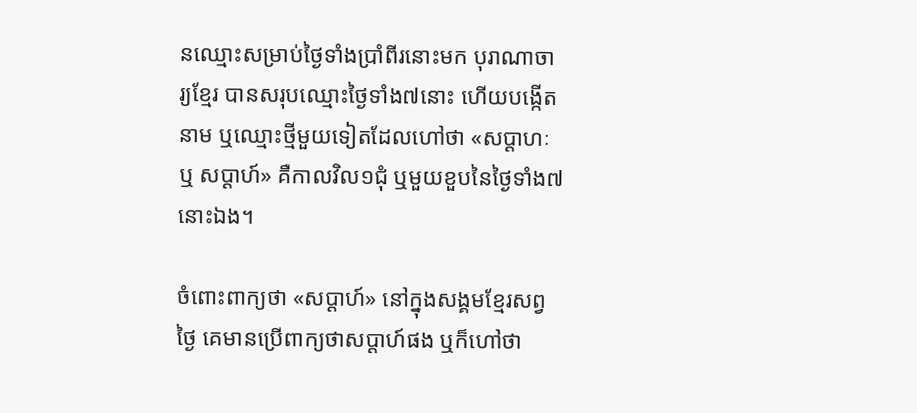នឈ្មោះសម្រាប់ថ្ងៃទាំងប្រាំពីរនោះមក បុរាណាចារ្យខ្មែរ បានសរុបឈ្មោះថ្ងៃទាំង៧នោះ ហើយបង្កើតនាម ឬឈ្មោះថ្មីមួយទៀតដែលហៅថា «សប្ដាហៈ ឬ សប្ដាហ៍» គឺកាលវិល១ជុំ ឬមួយខួបនៃថ្ងៃទាំង៧នោះឯង។

ចំពោះពាក្យថា «សប្ដាហ៍» នៅក្នុងសង្គមខ្មែរសព្វថ្ងៃ គេមានប្រើពាក្យថាសប្ដាហ៍ផង ឬក៏ហៅថា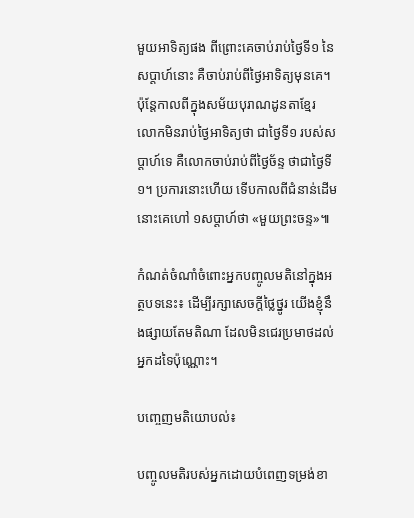មួយអាទិត្យផង ពីព្រោះគេចាប់រាប់ថ្ងៃទី១ នៃសប្ដាហ៍នោះ គឺចាប់រាប់ពីថ្ងៃអាទិត្យមុនគេ។ ប៉ុន្តែកាលពីក្នុងសម័យបុរាណដូនតាខ្មែរ លោកមិនរាប់ថ្ងៃអាទិត្យថា ជាថ្ងៃទី១ របស់សប្ដាហ៍ទេ គឺលោកចាប់រាប់ពីថ្ងៃច័ន្ទ ថាជាថ្ងៃទី១។ ប្រការនោះហើយ ទើបកាលពីជំនាន់ដើមនោះគេហៅ ១សប្ដាហ៍ថា «មួយព្រះចន្ទ»៕

កំណត់ចំណាំចំពោះអ្នកបញ្ចូលមតិនៅក្នុងអត្ថបទនេះ៖ ដើម្បីរក្សាសេចក្ដីថ្លៃថ្នូរ យើងខ្ញុំនឹងផ្សាយតែមតិណា ដែលមិនជេរប្រមាថដល់អ្នកដទៃប៉ុណ្ណោះ។

បញ្ចេញមតិយោបល់៖

បញ្ចូលមតិរបស់អ្នកដោយបំពេញទម្រង់ខា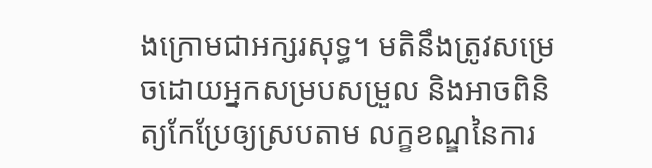ងក្រោមជាអក្សរសុទ្ធ។ មតិនឹងត្រូវសម្រេចដោយអ្នកសម្របសម្រួល និងអាចពិនិត្យកែប្រែឲ្យស្របតាម លក្ខខណ្ឌនៃការ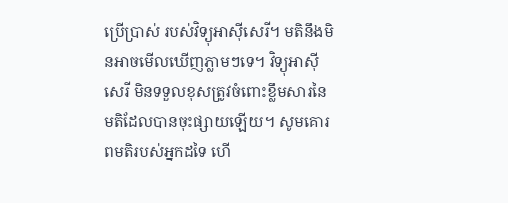ប្រើប្រាស់ របស់វិទ្យុអាស៊ីសេរី។ មតិនឹងមិនអាចមើលឃើញភ្លាមៗទេ។ វិទ្យុអាស៊ីសេរី មិនទទួលខុសត្រូវចំពោះខ្លឹមសារនៃមតិដែលបានចុះផ្សាយឡើយ។ សូមគោរពមតិរបស់អ្នកដទៃ ហើ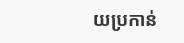យប្រកាន់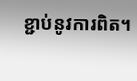ខ្ជាប់នូវការពិត។